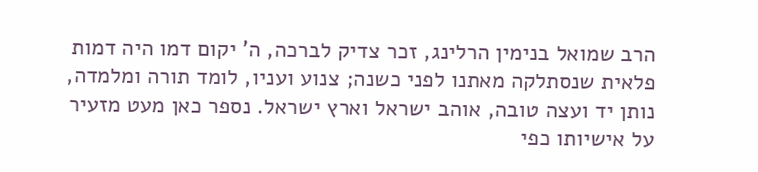הרב שמואל בנימין הרלינג, זכר צדיק לברכה, ה' יקום דמו היה דמות פלאית שנסתלקה מאתנו לפני כשנה; צנוע ועניו, לומד תורה ומלמדה, נותן יד ועצה טובה, אוהב ישראל וארץ ישראל. נספר כאן מעט מזעיר על אישיותו כפי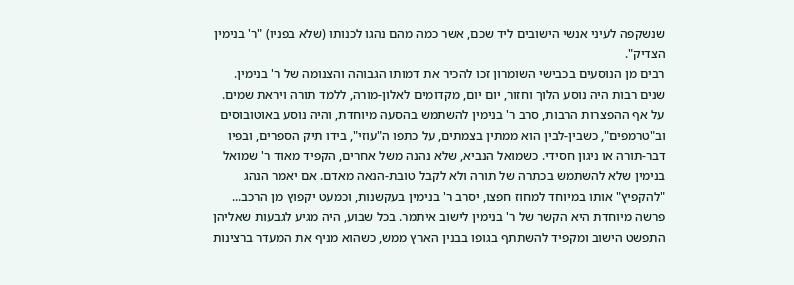שנשקפה לעיני אנשי הישובים ליד שכם, אשר כמה מהם נהגו לכנותו (שלא בפניו) "ר' בנימין הצדיק".
רבים מן הנוסעים בכבישי השומרון זכו להכיר את דמותו הגבוהה והצנומה של ר' בנימין. שנים רבות היה נוסע הלוך וחזור, יום יום, מקדומים לאלון-מורה, ללמד תורה ויראת שמים. על אף ההפצרות הרבות, סרב ר' בנימין להשתמש בהסעה מיוחדת, והיה נוסע באוטובוסים וב"טרמפים", כשבין-לבין הוא ממתין בצמתים, על כתפו ה"עוזי", בידו תיק הספרים, ובפיו דבר-תורה או ניגון חסידי. כשמואל הנביא, שלא נהנה משל אחרים, הקפיד מאוד ר' שמואל בנימין שלא להשתמש בכתרה של תורה ולא לקבל טובת-הנאה מאדם. אם יאמר הנהג "להקפיץ" אותו במיוחד למחוז חפצו, יסרב ר' בנימין בעקשנות, וכמעט יקפוץ מן הרכב...
פרשה מיוחדת היא הקשר של ר' בנימין לישוב איתמר. בכל שבוע, היה מגיע לגבעות שאליהן התפשט הישוב ומקפיד להשתתף בגופו בבנין הארץ ממש, כשהוא מניף את המעדר ברצינות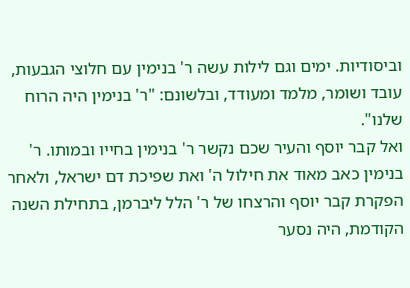וביסודיות. ימים וגם לילות עשה ר' בנימין עם חלוצי הגבעות, עובד ושומר, מלמד ומעודד, ובלשונם: "ר' בנימין היה הרוח שלנו".
ואל קבר יוסף והעיר שכם נקשר ר' בנימין בחייו ובמותו. ר' בנימין כאב מאוד את חילול ה' ואת שפיכת דם ישראל, ולאחר הפקרת קבר יוסף והרצחו של ר' הלל ליברמן, בתחילת השנה הקודמת, היה נסער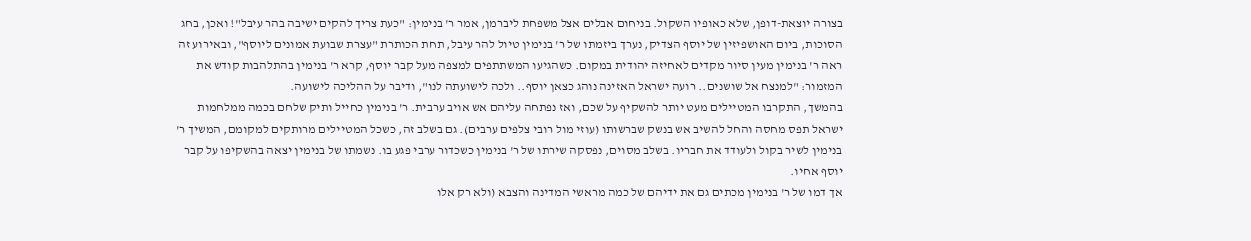בצורה יוצאת-דופן, שלא כאופיו השקול. בניחום אבלים אצל משפחת ליברמן, אמר ר' בנימין: "כעת צריך להקים ישיבה בהר עיבל"! ואכן, בחג הסוכות, ביום האושפיזין של יוסף הצדיק, נערך ביזמתו של ר' בנימין טיול להר עיבל, תחת הכותרת "עצרת שבועת אמונים ליוסף", ובאירוע זה ראה ר' בנימין מעין סיור מקדים לאחיזה יהודית במקום. כשהגיעו המשתתפים למצפה מעל קבר יוסף, קרא ר' בנימין בהתלהבות קודש את המזמור: "למנצח אל שושנים.. רועה ישראל האזינה נוהג כצאן יוסף.. ולכה לישועתה לנו", ודיבר על ההליכה לישועה.
בהמשך, התקרבו המטיילים מעט יותר להשקיף על שכם, ואז נפתחה עליהם אש אויב ערבית. ר' בנימין כחייל ותיק שלחם בכמה ממלחמות ישראל תפס מחסה והחל להשיב אש בנשק שברשותו (עוזי מול רובי צלפים ערבים). גם בשלב זה, כשכל המטיילים מרותקים למקומם, המשיך ר' בנימין לשיר בקול ולעודד את חבריו. בשלב מסוים, נפסקה שירתו של ר' בנימין כשכדור ערבי פגע בו. נשמתו של בנימין יצאה בהשקיפו על קבר יוסף אחיו.
אך דמו של ר' בנימין מכתים גם את ידיהם של כמה מראשי המדינה והצבא (ולא רק אלו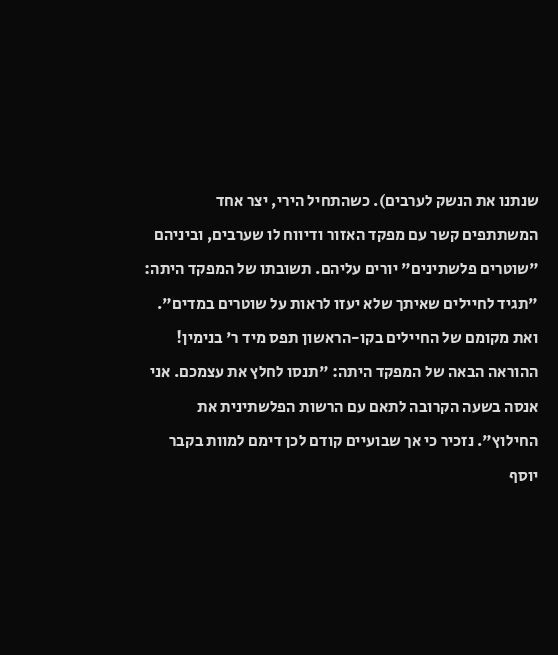שנתנו את הנשק לערבים). כשהתחיל הירי, יצר אחד המשתתפים קשר עם מפקד האזור ודיווח לו שערבים, וביניהם "שוטרים פלשתינים" יורים עליהם. תשובתו של המפקד היתה: "תגיד לחיילים שאיתך שלא יעזו לראות על שוטרים במדים". ואת מקומם של החיילים בקו-הראשון תפס מיד ר' בנימין! ההוראה הבאה של המפקד היתה: "תנסו לחלץ את עצמכם. אני אנסה בשעה הקרובה לתאם עם הרשות הפלשתינית את החילוץ". נזכיר כי אך שבועיים קודם לכן דימם למוות בקבר יוסף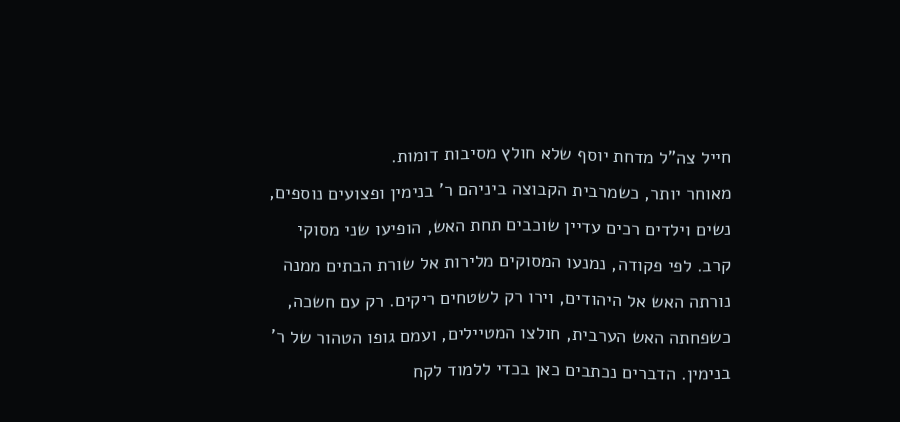חייל צה"ל מדחת יוסף שלא חולץ מסיבות דומות.
מאוחר יותר, כשמרבית הקבוצה ביניהם ר' בנימין ופצועים נוספים, נשים וילדים רכים עדיין שוכבים תחת האש, הופיעו שני מסוקי קרב. לפי פקודה, נמנעו המסוקים מלירות אל שורת הבתים ממנה נורתה האש אל היהודים, וירו רק לשטחים ריקים. רק עם חשכה, כשפחתה האש הערבית, חולצו המטיילים, ועמם גופו הטהור של ר' בנימין. הדברים נכתבים כאן בכדי ללמוד לקח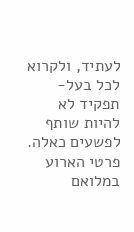לעתיד, ולקרוא לכל בעל-תפקיד לא להיות שותף לפשעים כאלה. פרטי הארוע במלואם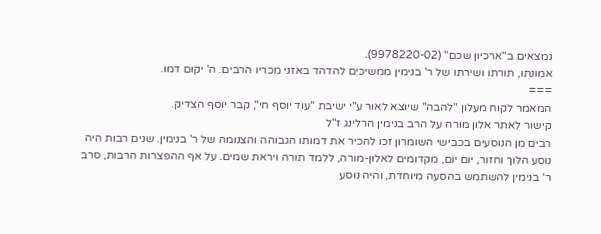נמצאים ב"ארכיון שכם" (9978220-02).
אמונתו, תורתו ושירתו של ר' בנימין ממשיכים להדהד באזני מכריו הרבים. ה' יקום דמו.
===
המאמר לקוח מעלון "להבה" שיוצא לאור ע"י ישיבת "עוד יוסף חי", קבר יוסף הצדיק.
קישור לאתר אלון מורה על הרב בנימין הרלינג ז"ל
רבים מן הנוסעים בכבישי השומרון זכו להכיר את דמותו הגבוהה והצנומה של ר' בנימין. שנים רבות היה נוסע הלוך וחזור, יום יום, מקדומים לאלון-מורה, ללמד תורה ויראת שמים. על אף ההפצרות הרבות, סרב ר' בנימין להשתמש בהסעה מיוחדת, והיה נוסע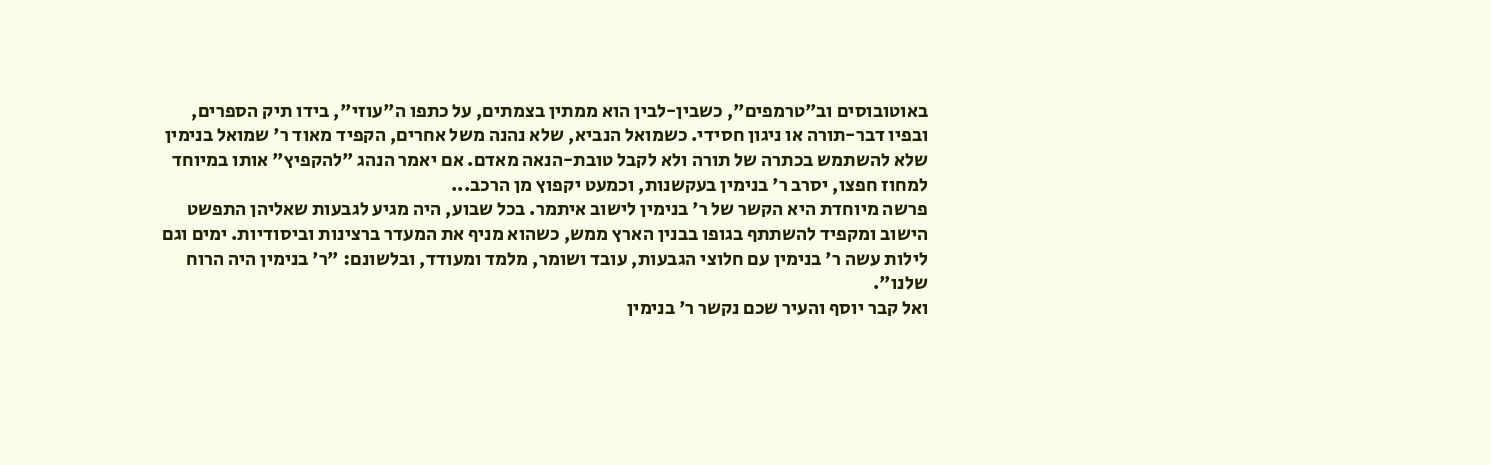באוטובוסים וב"טרמפים", כשבין-לבין הוא ממתין בצמתים, על כתפו ה"עוזי", בידו תיק הספרים, ובפיו דבר-תורה או ניגון חסידי. כשמואל הנביא, שלא נהנה משל אחרים, הקפיד מאוד ר' שמואל בנימין שלא להשתמש בכתרה של תורה ולא לקבל טובת-הנאה מאדם. אם יאמר הנהג "להקפיץ" אותו במיוחד למחוז חפצו, יסרב ר' בנימין בעקשנות, וכמעט יקפוץ מן הרכב...
פרשה מיוחדת היא הקשר של ר' בנימין לישוב איתמר. בכל שבוע, היה מגיע לגבעות שאליהן התפשט הישוב ומקפיד להשתתף בגופו בבנין הארץ ממש, כשהוא מניף את המעדר ברצינות וביסודיות. ימים וגם לילות עשה ר' בנימין עם חלוצי הגבעות, עובד ושומר, מלמד ומעודד, ובלשונם: "ר' בנימין היה הרוח שלנו".
ואל קבר יוסף והעיר שכם נקשר ר' בנימין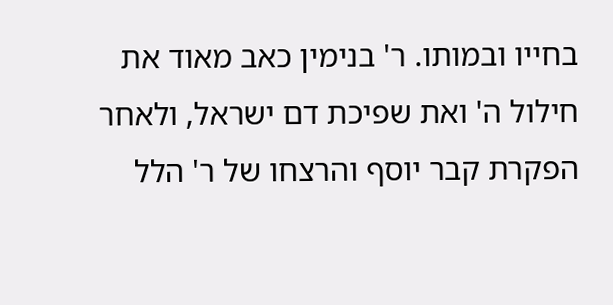בחייו ובמותו. ר' בנימין כאב מאוד את חילול ה' ואת שפיכת דם ישראל, ולאחר הפקרת קבר יוסף והרצחו של ר' הלל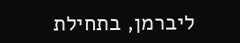ליברמן, בתחילת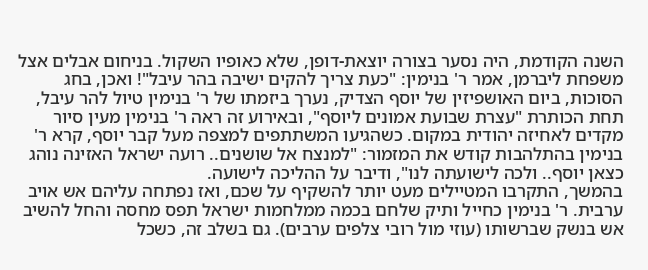השנה הקודמת, היה נסער בצורה יוצאת-דופן, שלא כאופיו השקול. בניחום אבלים אצל משפחת ליברמן, אמר ר' בנימין: "כעת צריך להקים ישיבה בהר עיבל"! ואכן, בחג הסוכות, ביום האושפיזין של יוסף הצדיק, נערך ביזמתו של ר' בנימין טיול להר עיבל, תחת הכותרת "עצרת שבועת אמונים ליוסף", ובאירוע זה ראה ר' בנימין מעין סיור מקדים לאחיזה יהודית במקום. כשהגיעו המשתתפים למצפה מעל קבר יוסף, קרא ר' בנימין בהתלהבות קודש את המזמור: "למנצח אל שושנים.. רועה ישראל האזינה נוהג כצאן יוסף.. ולכה לישועתה לנו", ודיבר על ההליכה לישועה.
בהמשך, התקרבו המטיילים מעט יותר להשקיף על שכם, ואז נפתחה עליהם אש אויב ערבית. ר' בנימין כחייל ותיק שלחם בכמה ממלחמות ישראל תפס מחסה והחל להשיב אש בנשק שברשותו (עוזי מול רובי צלפים ערבים). גם בשלב זה, כשכל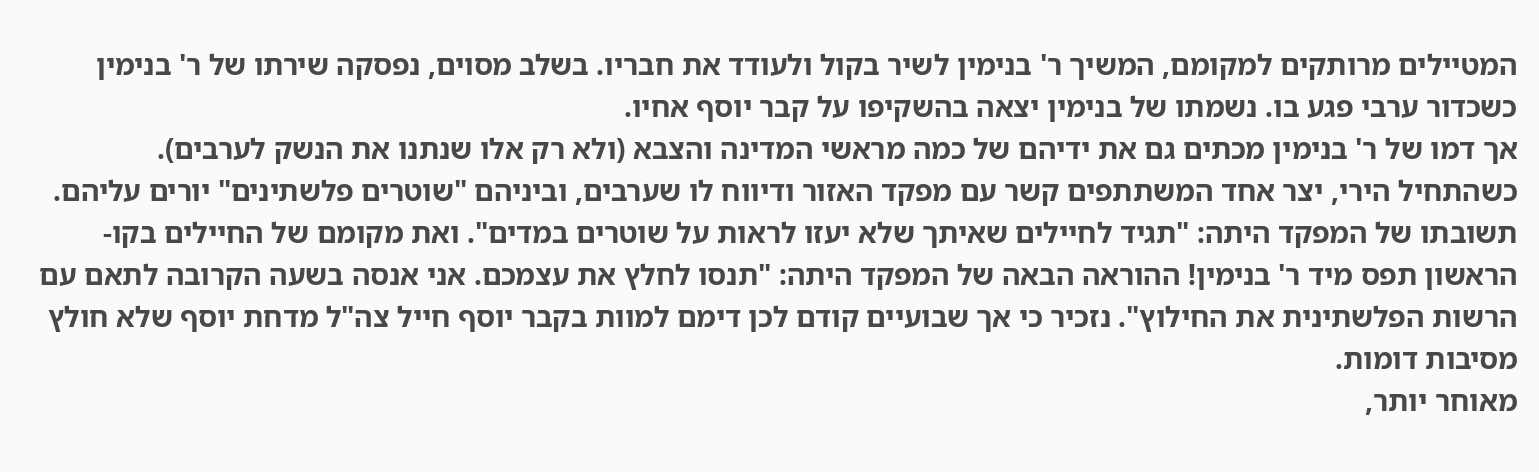המטיילים מרותקים למקומם, המשיך ר' בנימין לשיר בקול ולעודד את חבריו. בשלב מסוים, נפסקה שירתו של ר' בנימין כשכדור ערבי פגע בו. נשמתו של בנימין יצאה בהשקיפו על קבר יוסף אחיו.
אך דמו של ר' בנימין מכתים גם את ידיהם של כמה מראשי המדינה והצבא (ולא רק אלו שנתנו את הנשק לערבים). כשהתחיל הירי, יצר אחד המשתתפים קשר עם מפקד האזור ודיווח לו שערבים, וביניהם "שוטרים פלשתינים" יורים עליהם. תשובתו של המפקד היתה: "תגיד לחיילים שאיתך שלא יעזו לראות על שוטרים במדים". ואת מקומם של החיילים בקו-הראשון תפס מיד ר' בנימין! ההוראה הבאה של המפקד היתה: "תנסו לחלץ את עצמכם. אני אנסה בשעה הקרובה לתאם עם הרשות הפלשתינית את החילוץ". נזכיר כי אך שבועיים קודם לכן דימם למוות בקבר יוסף חייל צה"ל מדחת יוסף שלא חולץ מסיבות דומות.
מאוחר יותר,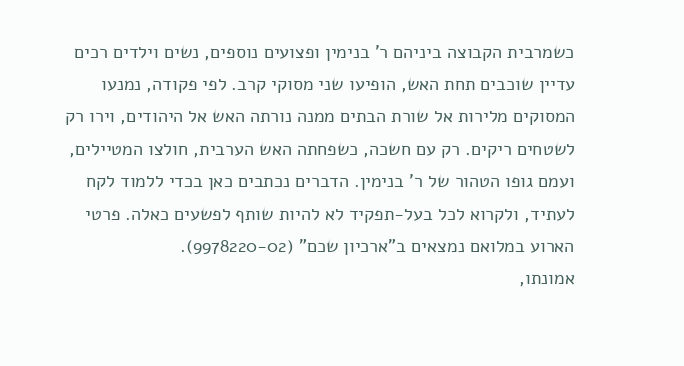כשמרבית הקבוצה ביניהם ר' בנימין ופצועים נוספים, נשים וילדים רכים עדיין שוכבים תחת האש, הופיעו שני מסוקי קרב. לפי פקודה, נמנעו המסוקים מלירות אל שורת הבתים ממנה נורתה האש אל היהודים, וירו רק לשטחים ריקים. רק עם חשכה, כשפחתה האש הערבית, חולצו המטיילים, ועמם גופו הטהור של ר' בנימין. הדברים נכתבים כאן בכדי ללמוד לקח לעתיד, ולקרוא לכל בעל-תפקיד לא להיות שותף לפשעים כאלה. פרטי הארוע במלואם נמצאים ב"ארכיון שכם" (9978220-02).
אמונתו,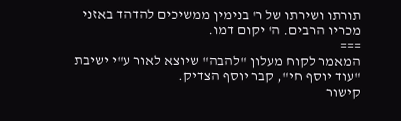תורתו ושירתו של ר' בנימין ממשיכים להדהד באזני מכריו הרבים. ה' יקום דמו.
===
המאמר לקוח מעלון "להבה" שיוצא לאור ע"י ישיבת "עוד יוסף חי", קבר יוסף הצדיק.
קישור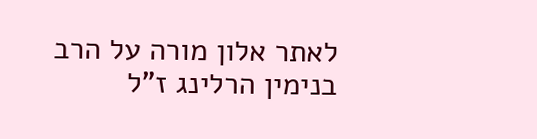לאתר אלון מורה על הרב בנימין הרלינג ז"ל